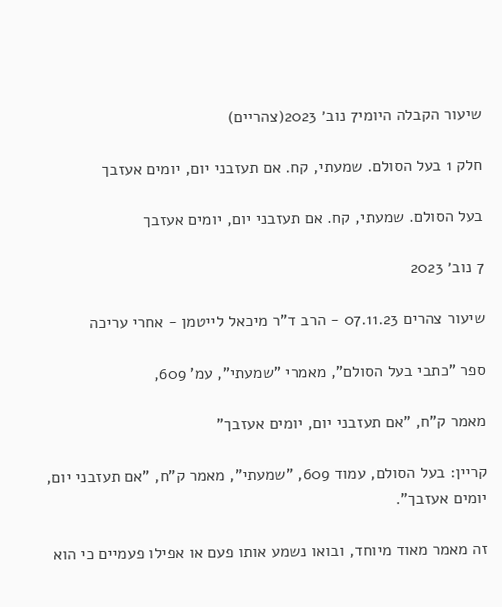שיעור הקבלה היומי7 נוב׳ 2023(צהריים)

חלק 1 בעל הסולם. שמעתי, קח. אם תעזבני יום, יומים אעזבך

בעל הסולם. שמעתי, קח. אם תעזבני יום, יומים אעזבך

7 נוב׳ 2023

שיעור צהרים 07.11.23 - הרב ד"ר מיכאל לייטמן - אחרי עריכה

ספר "כתבי בעל הסולם", מאמרי "שמעתי", עמ' 609,

מאמר ק"ח, "אם תעזבני יום, יומים אעזבך"

קריין: בעל הסולם, עמוד 609, "שמעתי", מאמר ק"ח, "אם תעזבני יום, יומים אעזבך".

זה מאמר מאוד מיוחד, ובואו נשמע אותו פעם או אפילו פעמיים כי הוא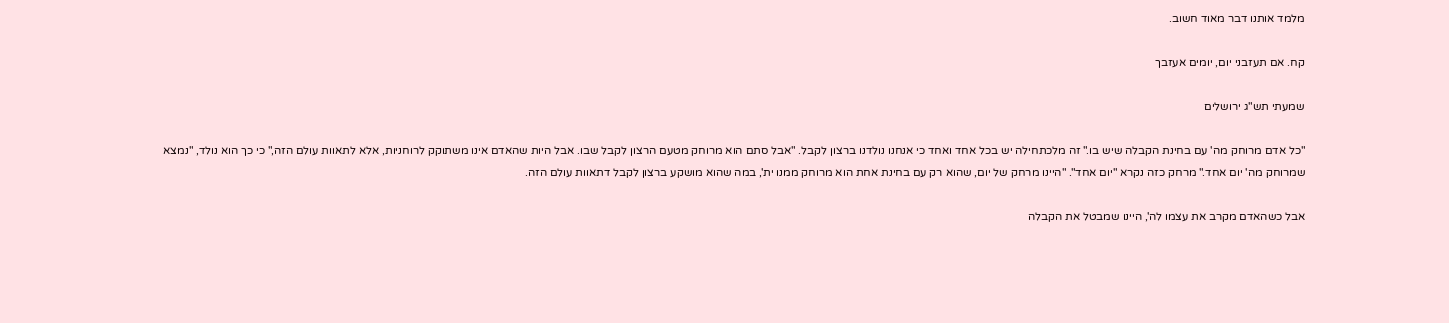מלמד אותנו דבר מאוד חשוב.

קח. אם תעזבני יום, יומים אעזבך

שמעתי תש"ג ירושלים

"כל אדם מרוחק מה' עם בחינת הקבלה שיש בו." זה מלכתחילה יש בכל אחד ואחד כי אנחנו נולדנו ברצון לקבל. "אבל סתם הוא מרוחק מטעם הרצון לקבל שבו. אבל היות שהאדם אינו משתוקק לרוחניות, אלא לתאוות עולם הזה," כי כך הוא נולד, "נמצא שמרוחק מה' יום אחד." מרחק כזה נקרא "יום אחד". "היינו מרחק של יום, שהוא רק עם בחינת אחת הוא מרוחק ממנו ית', במה שהוא מושקע ברצון לקבל דתאוות עולם הזה.

אבל כשהאדם מקרב את עצמו לה', היינו שמבטל את הקבלה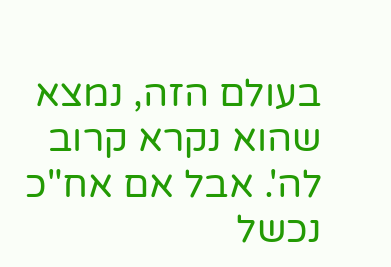בעולם הזה, נמצא שהוא נקרא קרוב לה'. אבל אם אח"כ נכשל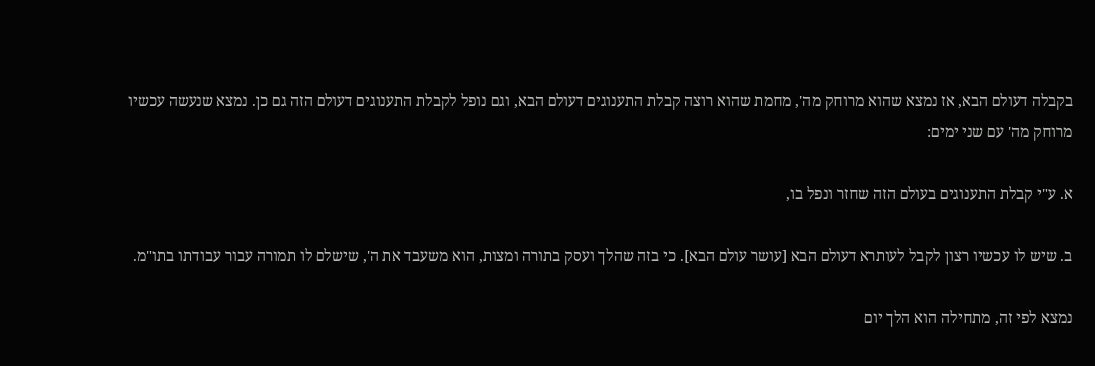בקבלה דעולם הבא, אז נמצא שהוא מרוחק מה', מחמת שהוא רוצה קבלת התענוגים דעולם הבא, וגם נופל לקבלת התענוגים דעולם הזה גם כן. נמצא שנעשה עכשיו מרוחק מה' עם שני ימים:

א. ע"י קבלת התענוגים בעולם הזה שחזר ונפל בו,

ב. שיש לו עכשיו רצון לקבל לעותרא דעולם הבא [עושר עולם הבא]. כי בזה שהלך ועסק בתורה ומצות, הוא משעבד את ה', שישלם לו תמורה עבור עבודתו בתו"מ.

נמצא לפי זה, מתחילה הוא הלך יום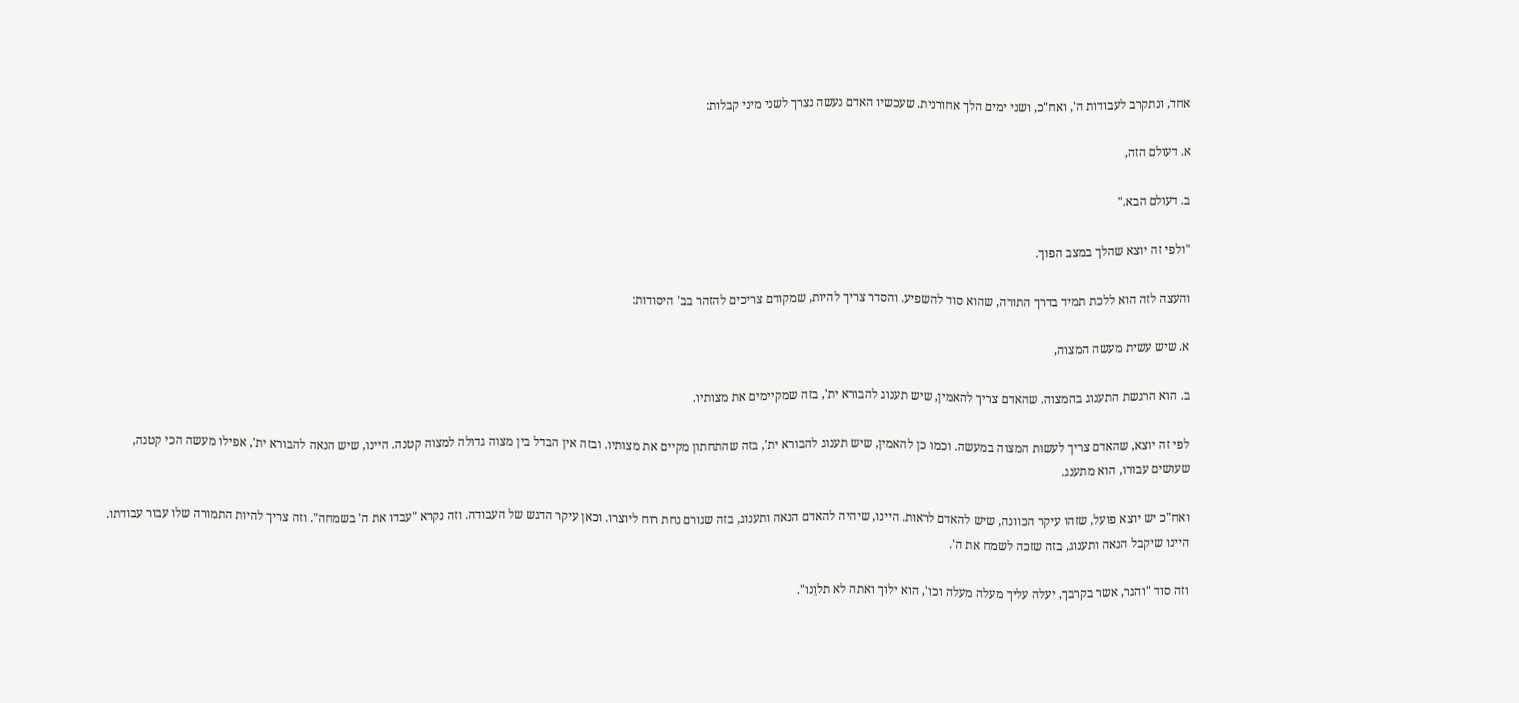אחד, ונתקרב לעבודות ה', ואח"כ, ושני ימים הלך אחורנית. שעכשיו האדם נעשה נצרך לשני מיני קבלות:

א. דעולם הזה,

ב. דעולם הבא."

"ולפי זה יוצא שהלך במצב הפוך.

והעצה לזה הוא ללכת תמיד בדרך התורה, שהוא סוד להשפיע. והסדר צריך להיות, שמקודם צריכים להזהר בב' היסודות:

א. שיש עשית מעשה המצוה,

ב. הוא הרגשת התענוג בהמצוה. שהאדם צריך להאמין, שיש תענוג להבורא ית', בזה שמקיימים את מצותיו.

לפי זה יוצא, שהאדם צריך לעשות המצוה במעשה. וכמו כן להאמין, שיש תענוג להבורא ית', בזה שהתחתון מקיים את מצותיו. ובזה אין הבדל בין מצוה גדולה למצוה קטנה. היינו, שיש הנאה להבורא ית', אפילו מעשה הכי קטנה, שעושים עבורו, הוא מתענג.

ואח"כ יש יוצא פועל, שזהו עיקר הכוונה, שיש להאדם לראות. היינו, שיהיה להאדם הנאה ותענוג, בזה שגורם נחת רוח ליוצרו. וכאן עיקר הדגש של העבודה. וזה נקרא "עבדו את ה' בשמחה". וזה צריך להיות התמורה שלו עבור עבודתו. היינו שיקבל הנאה ותענוג, בזה שזכה לשמח את ה'.

וזה סוד "והגר, אשר בקרבך, יעלה עליך מעלה מעלה וכו', הוא ילוך ואתה לא תלוֵנו".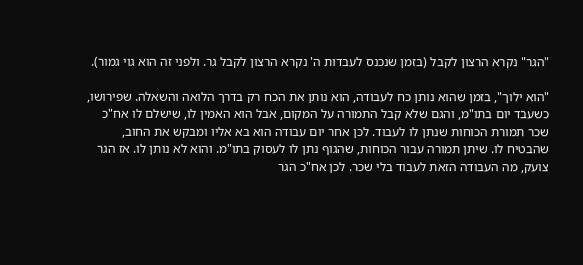"הגר" נקרא הרצון לקבל (בזמן שנכנס לעבדות ה' נקרא הרצון לקבל גר. ולפני זה הוא גוי גמור).

"הוא ילוך", בזמן שהוא נותן כח לעבודה, הוא נותן את הכח רק בדרך הלואה והשאלה. שפירושו, כשעבד יום בתו"מ, והגם שלא קבל התמורה על המקום, אבל הוא האמין לו, שישלם לו אח"כ שכר תמורת הכוחות שנתן לו לעבוד. לכן אחר יום עבודה הוא בא אליו ומבקש את החוב, שהבטיח לו. שיתן תמורה עבור הכוחות, שהגוף נתן לו לעסוק בתו"מ. והוא לא נותן לו. אז הגר צועק, מה העבודה הזאת לעבוד בלי שכר. לכן אח"כ הגר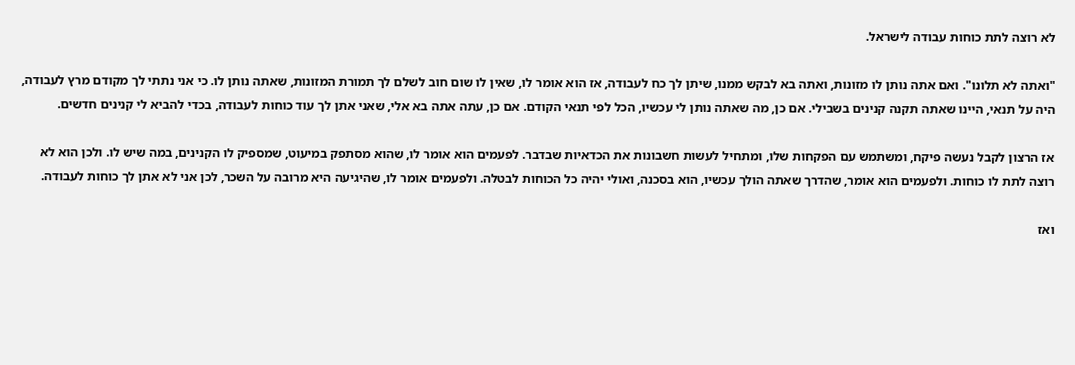לא רוצה לתת כוחות עבודה לישראל.

"ואתה לא תלונו". ואם אתה נותן לו מזונות, ואתה בא לבקש ממנו, שיתן לך כח לעבודה, אז הוא אומר לו, שאין לו שום חוב לשלם לך תמורת המזונות, שאתה נותן לו. כי אני נתתי לך מקודם מרץ לעבודה, היה על תנאי, היינו שאתה תקנה קנינים בשבילי. אם כן, מה שאתה נותן לי עכשיו, הכל לפי תנאי הקודם. אם כן, עתה אתה בא אלי, שאני אתן לך עוד כוחות לעבודה, בכדי להביא לי קנינים חדשים.

אז הרצון לקבל נעשה פיקח, ומשתמש עם הפקחות שלו, ומתחיל לעשות חשבונות את הכדאיות שבדבר. לפעמים הוא אומר לו, שהוא מסתפק במיעוט, שמספיק לו הקנינים, במה שיש לו. ולכן הוא לא רוצה לתת לו כוחות. ולפעמים הוא אומר, שהדרך שאתה הולך עכשיו, הוא בסכנה, ואולי יהיה כל הכוחות לבטלה. ולפעמים אומר לו, שהיגיעה היא מרובה על השכר, לכן אני לא אתן לך כוחות לעבודה.

ואז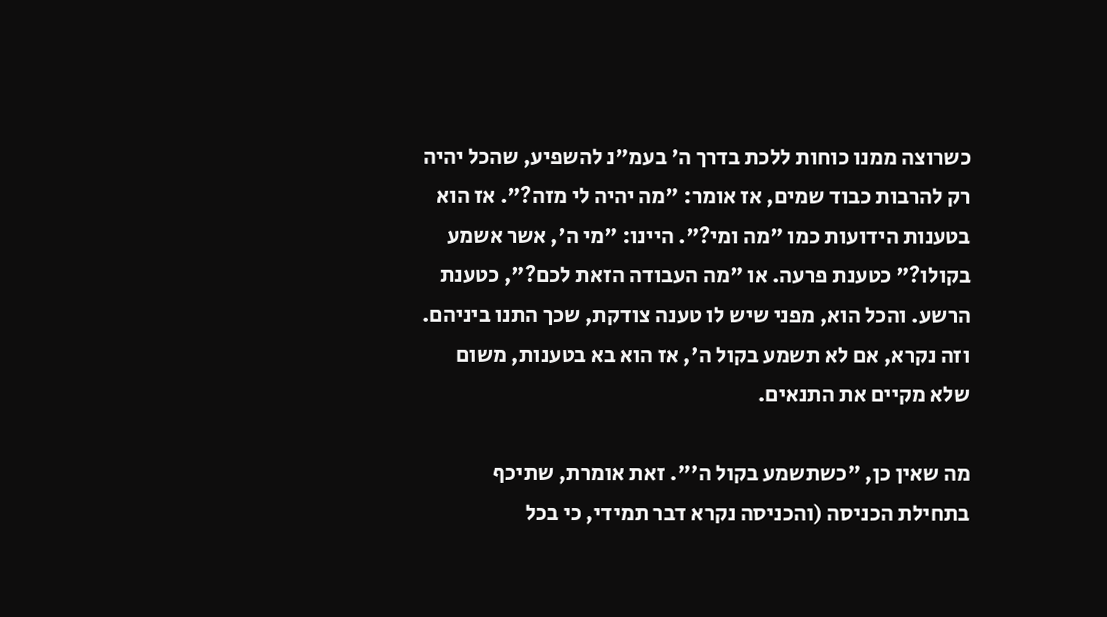כשרוצה ממנו כוחות ללכת בדרך ה' בעמ"נ להשפיע, שהכל יהיה רק להרבות כבוד שמים, אז אומר: "מה יהיה לי מזה?". אז הוא בטענות הידועות כמו "מה ומי?". היינו: "מי ה', אשר אשמע בקולו?" כטענת פרעה. או "מה העבודה הזאת לכם?", כטענת הרשע. והכל הוא, מפני שיש לו טענה צודקת, שכך התנו ביניהם. וזה נקרא, אם לא תשמע בקול ה', אז הוא בא בטענות, משום שלא מקיים את התנאים.

מה שאין כן, "כשתשמע בקול ה'". זאת אומרת, שתיכף בתחילת הכניסה (והכניסה נקרא דבר תמידי, כי בכל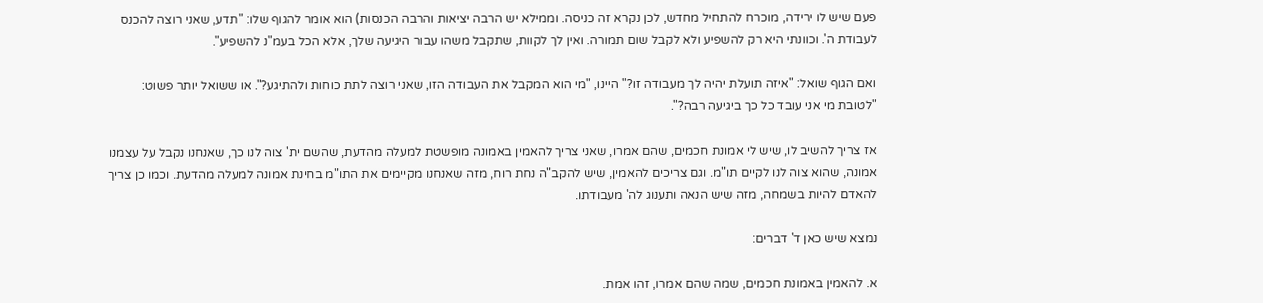פעם שיש לו ירידה, מוכרח להתחיל מחדש, לכן נקרא זה כניסה. וממילא יש הרבה יציאות והרבה הכנסות) הוא אומר להגוף שלו: "תדע, שאני רוצה להכנס לעבודת ה'. וכוונתי היא רק להשפיע ולא לקבל שום תמורה. ואין לך לקוות, שתקבל משהו עבור היגיעה שלך, אלא הכל בעמ"נ להשפיע".

ואם הגוף שואל: "איזה תועלת יהיה לך מעבודה זו?" היינו, "מי הוא המקבל את העבודה הזו, שאני רוצה לתת כוחות ולהתיגע?". או ששואל יותר פשוט: "לטובת מי אני עובד כל כך ביגיעה רבה?".

אז צריך להשיב לו, שיש לי אמונת חכמים, שהם אמרו, שאני צריך להאמין באמונה מופשטת למעלה מהדעת, שהשם ית' צוה לנו כך, שאנחנו נקבל על עצמנו אמונה, שהוא צוה לנו לקיים תו"מ. וגם צריכים להאמין, שיש להקב"ה נחת רוח, מזה שאנחנו מקיימים את התו"מ בחינת אמונה למעלה מהדעת. וכמו כן צריך להאדם להיות בשמחה, מזה שיש הנאה ותענוג לה' מעבודתו.

נמצא שיש כאן ד' דברים:

א. להאמין באמונת חכמים, שמה שהם אמרו, זהו אמת.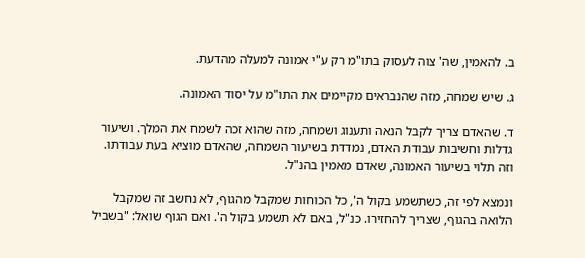ב. להאמין, שה' צוה לעסוק בתו"מ רק ע"י אמונה למעלה מהדעת.

ג. שיש שמחה, מזה שהנבראים מקיימים את התו"מ על יסוד האמונה.

ד. שהאדם צריך לקבל הנאה ותענוג ושמחה, מזה שהוא זכה לשמח את המלך. ושיעור גדלות וחשיבות עבודת האדם, נמדדת בשיעור השמחה, שהאדם מוציא בעת עבודתו. וזה תלוי בשיעור האמונה, שאדם מאמין בהנ"ל.

ונמצא לפי זה, כשתשמע בקול ה', כל הכוחות שמקבל מהגוף, לא נחשב זה שמקבל הלואה בהגוף, שצריך להחזירו. כנ"ל, באם לא תשמע בקול ה'. ואם הגוף שואל: "בשביל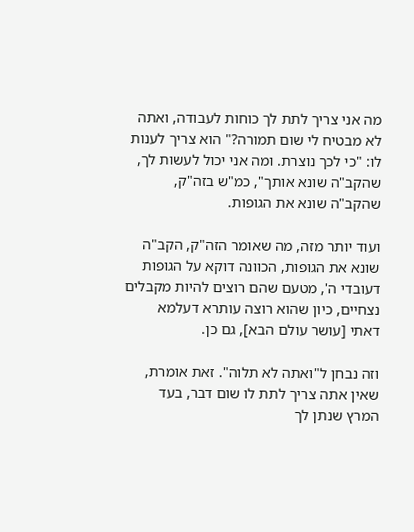מה אני צריך לתת לך כוחות לעבודה, ואתה לא מבטיח לי שום תמורה?" הוא צריך לענות לו: "כי לכך נוצרת. ומה אני יכול לעשות לך, שהקב"ה שונא אותך", כמ"ש בזה"ק, שהקב"ה שונא את הגופות.

ועוד יותר מזה, מה שאומר הזה"ק, הקב"ה שונא את הגופות, הכוונה דוקא על הגופות דעובדי ה', מטעם שהם רוצים להיות מקבלים נצחיים, כיון שהוא רוצה עותרא דעלמא דאתי [עושר עולם הבא], גם כן.

וזה נבחן ל"ואתה לא תלוה". זאת אומרת, שאין אתה צריך לתת לו שום דבר, בעד המרץ שנתן לך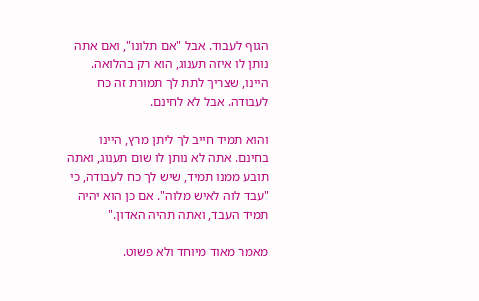הגוף לעבוד. אבל "אם תלונו", ואם אתה נותן לו איזה תענוג, הוא רק בהלואה. היינו, שצריך לתת לך תמורת זה כח לעבודה. אבל לא לחינם.

והוא תמיד חייב לך ליתן מרץ, היינו בחינם. אתה לא נותן לו שום תענוג, ואתה תובע ממנו תמיד, שיש לך כח לעבודה, כי "עבד לוה לאיש מלוה". אם כן הוא יהיה תמיד העבד, ואתה תהיה האדון."

מאמר מאוד מיוחד ולא פשוט.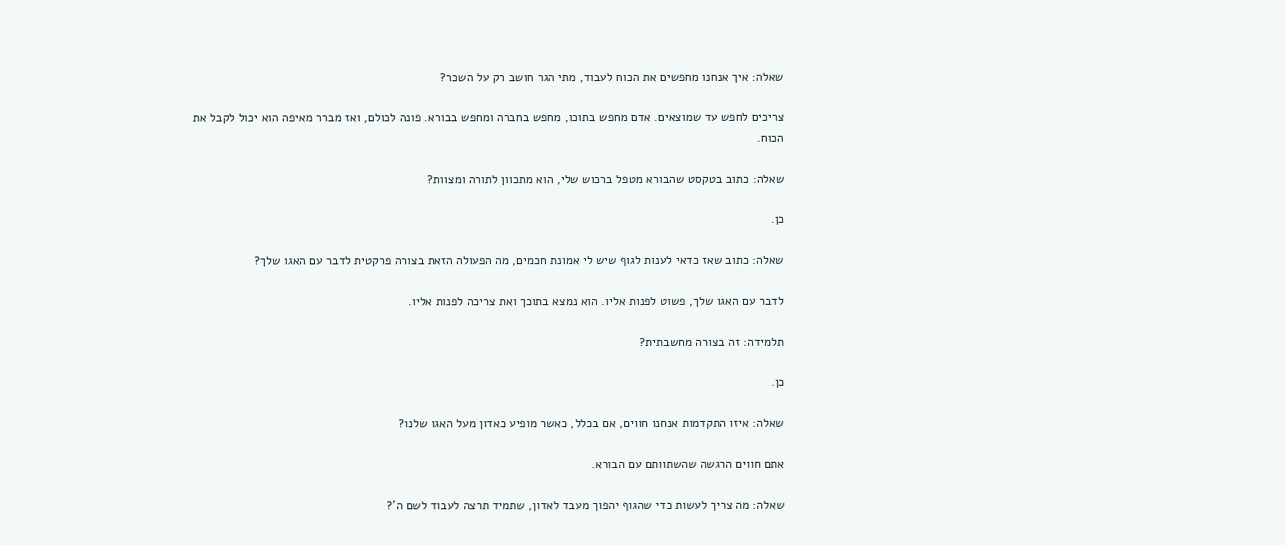שאלה: איך אנחנו מחפשים את הכוח לעבוד, מתי הגר חושב רק על השכר?

צריכים לחפש עד שמוצאים. אדם מחפש בתוכו, מחפש בחברה ומחפש בבורא. פונה לכולם, ואז מברר מאיפה הוא יכול לקבל את הכוח.

שאלה: כתוב בטקסט שהבורא מטפל ברכוש שלי, הוא מתכוון לתורה ומצוות?

כן.

שאלה: כתוב שאז כדאי לענות לגוף שיש לי אמונת חכמים, מה הפעולה הזאת בצורה פרקטית לדבר עם האגו שלך?

לדבר עם האגו שלך, פשוט לפנות אליו. הוא נמצא בתוכך ואת צריכה לפנות אליו.

תלמידה: זה בצורה מחשבתית?

כן.

שאלה: איזו התקדמות אנחנו חווים, אם בכלל, כאשר מופיע כאדון מעל האגו שלנו?

אתם חווים הרגשה שהשתוותם עם הבורא.

שאלה: מה צריך לעשות כדי שהגוף יהפוך מעבד לאדון, שתמיד תרצה לעבוד לשם ה'?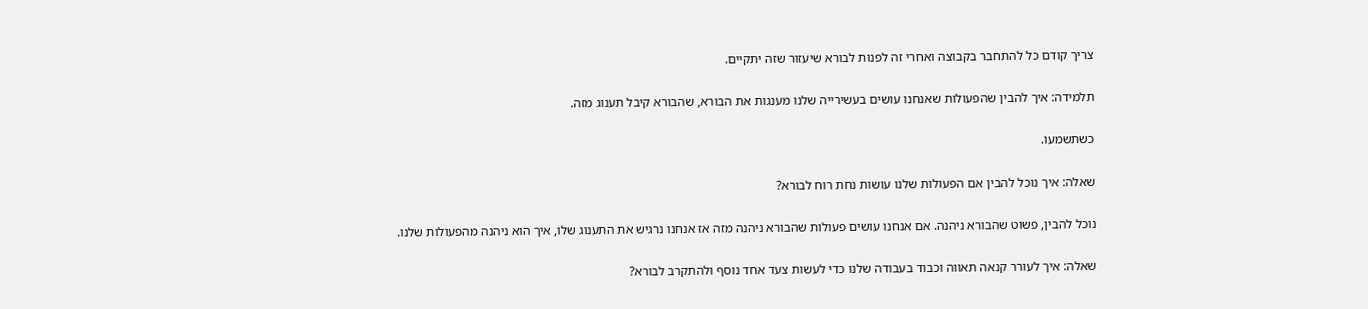צריך קודם כל להתחבר בקבוצה ואחרי זה לפנות לבורא שיעזור שזה יתקיים.

תלמידה: איך להבין שהפעולות שאנחנו עושים בעשירייה שלנו מענגות את הבורא, שהבורא קיבל תענוג מזה.

כשתשמעו.

שאלה: איך נוכל להבין אם הפעולות שלנו עושות נחת רוח לבורא?

נוכל להבין, פשוט שהבורא ניהנה. אם אנחנו עושים פעולות שהבורא ניהנה מזה אז אנחנו נרגיש את התענוג שלו, איך הוא ניהנה מהפעולות שלנו.

שאלה: איך לעורר קנאה תאווה וכבוד בעבודה שלנו כדי לעשות צעד אחד נוסף ולהתקרב לבורא?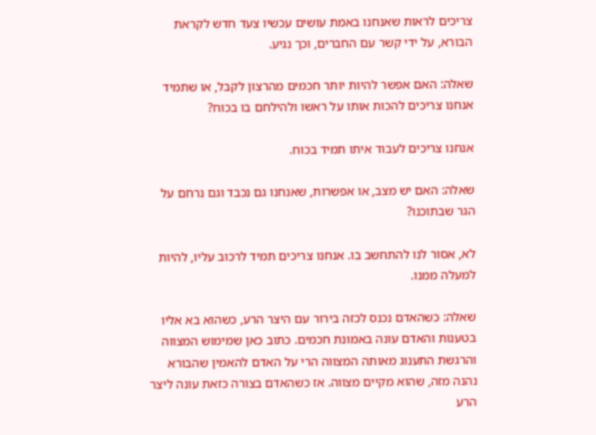צריכים לראות שאנחנו באמת עושים עכשיו צעד חדש לקראת הבורא, על ידי קשר עם החברים, וכך נגיע.

שאלה: האם אפשר להיות יותר חכמים מהרצון לקבל, או שתמיד אנחנו צריכים להכות אותו על ראשו ולהילחם בו בכוח?

אנחנו צריכים לעבוד איתו תמיד בכוח.

שאלה: האם יש מצב, או אפשרות, שאנחנו גם נכבד וגם נרחם על הגר שבתוכנו?

לא, אסור לנו להתחשב בו. אנחנו צריכים תמיד לרכוב עליו, להיות למעלה ממנו.

שאלה: כשהאדם נכנס לכזה בירור עם היצר הרע, כשהוא בא אליו בטענות והאדם עונה באמונת חכמים. כתוב כאן שמימוש המצווה והרגשת התענוג מאותה המצווה הרי על האדם להאמין שהבורא נהנה מזה, שהוא מקיים מצווה. אז כשהאדם בצורה כזאת עונה ליצר הרע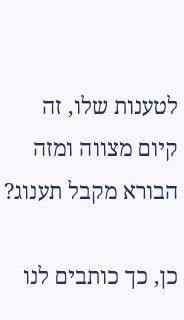לטענות שלו, זה קיום מצווה ומזה הבורא מקבל תענוג?

כן, כך כותבים לנו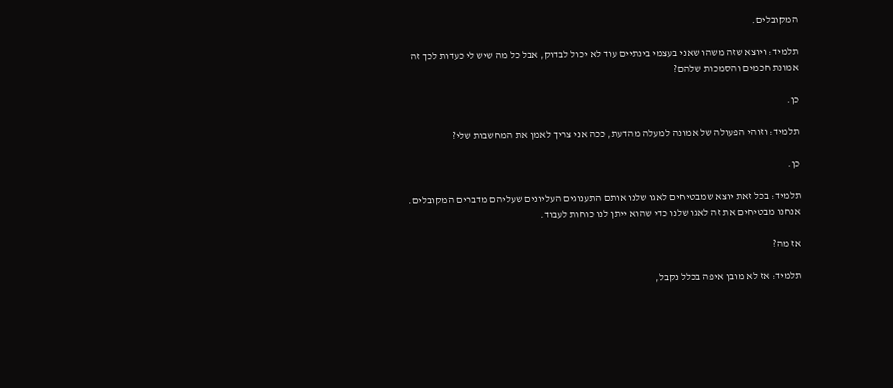המקובלים.

תלמיד: ויוצא שזה משהו שאני בעצמי בינתיים עוד לא יכול לבדוק, אבל כל מה שיש לי כעדות לכך זה אמונת חכמים והסמכות שלהם?

כן.

תלמיד: וזוהי הפעולה של אמונה למעלה מהדעת, ככה אני צריך לאמן את המחשבות שלי?

כן.

תלמיד: בכל זאת יוצא שמבטיחים לאגו שלנו אותם התענוגים העליונים שעליהם מדברים המקובלים. אנחנו מבטיחים את זה לאגו שלנו כדי שהוא ייתן לנו כוחות לעבוד.

אז מה?

תלמיד: אז לא מובן איפה בכלל נקבל,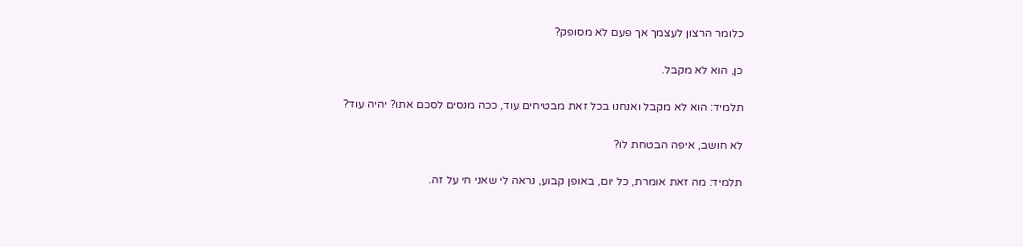כלומר הרצון לעצמך אך פעם לא מסופק?

כן, הוא לא מקבל.

תלמיד: הוא לא מקבל ואנחנו בכל זאת מבטיחים עוד, ככה מנסים לסכם אתו? יהיה עוד?

לא חושב, איפה הבטחת לו?

תלמיד: מה זאת אומרת, כל יום, באופן קבוע, נראה לי שאני חי על זה.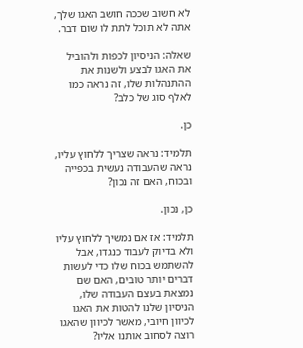לא חשוב שככה חושב האגו שלך, אתה לא תוכל לתת לו שום דבר.

שאלה: הניסיון לכפות ולהוביל את האגו לבצע ולשנות את ההתנהלות שלו, זה נראה כמו לאלף סוג של כלב?

כן.

תלמיד: נראה שצריך ללחוץ עליו, נראה שהעבודה נעשית בכפייה ובכוח, האם זה נכון?

כן, נכון.

תלמיד: אז אם נמשיך ללחוץ עליו ולא בדיוק לעבוד כנגדו, אבל להשתמש בכוח שלו כדי לעשות דברים יותר טובים, האם שם נמצאת בעצם העבודה שלו, הניסיון שלנו להטות את האגו לכיוון חיובי, מאשר לכיוון שהאגו רוצה לסחוב אותנו אליו?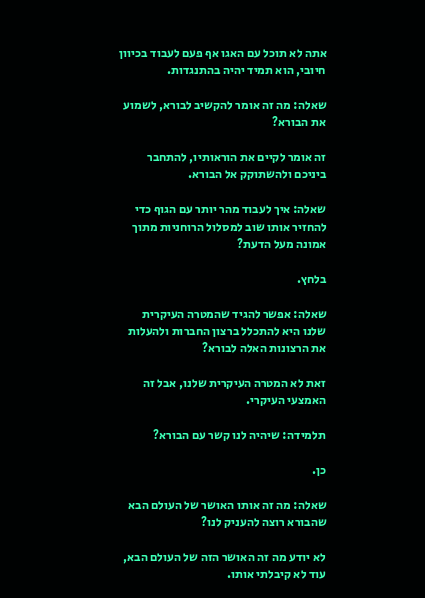אתה לא תוכל עם האגו אף פעם לעבוד בכיוון חיובי, הוא תמיד יהיה בהתנגדות.

שאלה: מה זה אומר להקשיב לבורא, לשמוע את הבורא?

זה אומר לקיים את הוראותיו, להתחבר ביניכם ולהשתוקק אל הבורא.

שאלה: איך לעבוד מהר יותר עם הגוף כדי להחזיר אותו שוב למסלול הרוחניות מתוך אמונה מעל הדעת?

בלחץ.

שאלה: אפשר להגיד שהמטרה העיקרית שלנו היא להתכלל ברצון החברות ולהעלות את הרצונות האלה לבורא?

זאת לא המטרה העיקרית שלנו, אבל זה האמצעי העיקרי.

תלמידה: שיהיה לנו קשר עם הבורא?

כן.

שאלה: מה זה אותו האושר של העולם הבא שהבורא רוצה להעניק לנו?

לא יודע מה זה האושר הזה של העולם הבא, עוד לא קיבלתי אותו.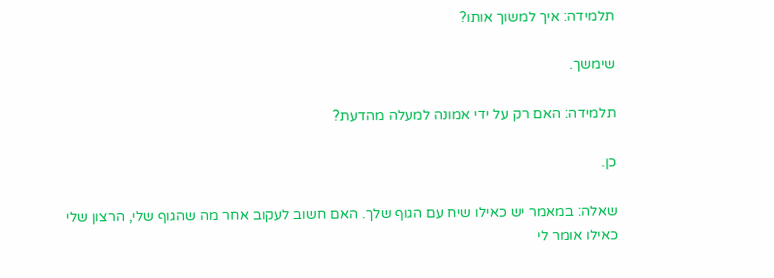תלמידה: איך למשוך אותו?

שימשך.

תלמידה: האם רק על ידי אמונה למעלה מהדעת?

כן.

שאלה: במאמר יש כאילו שיח עם הגוף שלך. האם חשוב לעקוב אחר מה שהגוף שלי, הרצון שלי כאילו אומר לי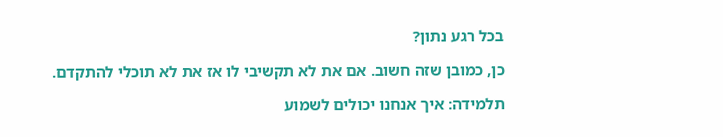בכל רגע נתון?

כן, כמובן שזה חשוב. אם את לא תקשיבי לו אז את לא תוכלי להתקדם.

תלמידה: איך אנחנו יכולים לשמוע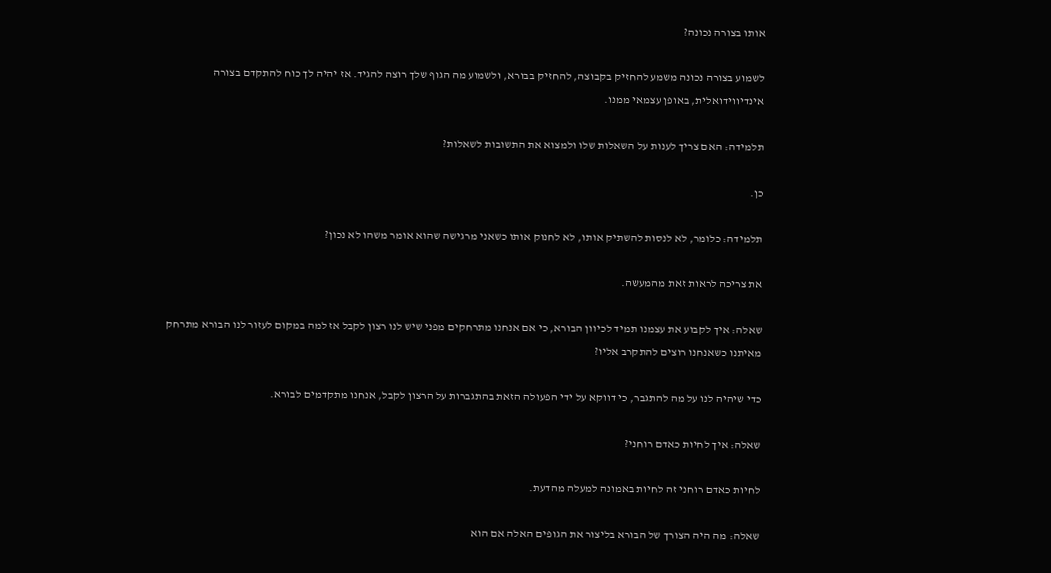אותו בצורה נכונה?

לשמוע בצורה נכונה משמע להחזיק בקבוצה, להחזיק בבורא, ולשמוע מה הגוף שלך רוצה להגיד. אז יהיה לך כוח להתקדם בצורה אינדיווידואלית, באופן עצמאי ממנו.

תלמידה: האם צריך לענות על השאלות שלו ולמצוא את התשובות לשאלות?

כן.

תלמידה: כלומר, לא לנסות להשתיק אותו, לא לחנוק אותו כשאני מרגישה שהוא אומר משהו לא נכון?

את צריכה לראות זאת מהמעשה.

שאלה: איך לקבוע את עצמנו תמיד לכיוון הבורא, כי אם אנחנו מתרחקים מפני שיש לנו רצון לקבל אז למה במקום לעזור לנו הבורא מתרחק מאיתנו כשאנחנו רוצים להתקרב אליו?

כדי שיהיה לנו על מה להתגבר, כי דווקא על ידי הפעולה הזאת בהתגברות על הרצון לקבל, אנחנו מתקדמים לבורא.

שאלה: איך לחיות כאדם רוחני?

לחיות כאדם רוחני זה לחיות באמונה למעלה מהדעת.

שאלה: מה היה הצורך של הבורא בליצור את הגופים האלה אם הוא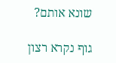שונא אותם?

גוף נקרא רצון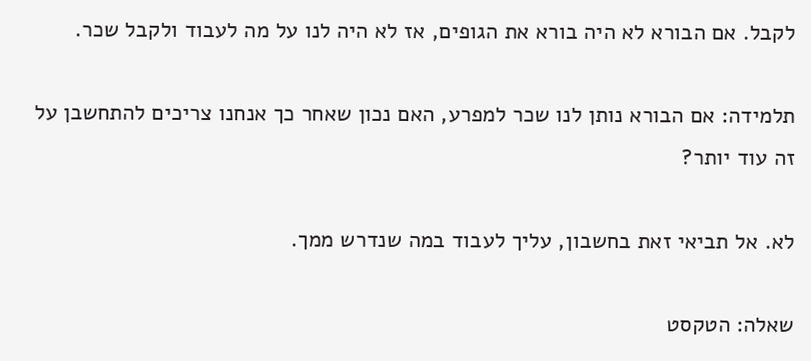לקבל. אם הבורא לא היה בורא את הגופים, אז לא היה לנו על מה לעבוד ולקבל שכר.

תלמידה: אם הבורא נותן לנו שכר למפרע, האם נכון שאחר כך אנחנו צריכים להתחשבן על זה עוד יותר?

לא. אל תביאי זאת בחשבון, עליך לעבוד במה שנדרש ממך.

שאלה: הטקסט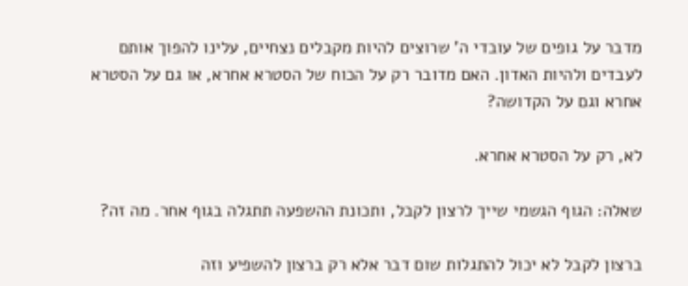מדבר על גופים של עובדי ה' שרוצים להיות מקבלים נצחיים, עלינו להפוך אותם לעבדים ולהיות האדון. האם מדובר רק על הכוח של הסטרא אחרא, או גם על הסטרא אחרא וגם על הקדושה?

לא, רק על הסטרא אחרא.

שאלה: הגוף הגשמי שייך לרצון לקבל, ותכונת ההשפעה תתגלה בגוף אחר. מה זה?

ברצון לקבל לא יכול להתגלות שום דבר אלא רק ברצון להשפיע וזה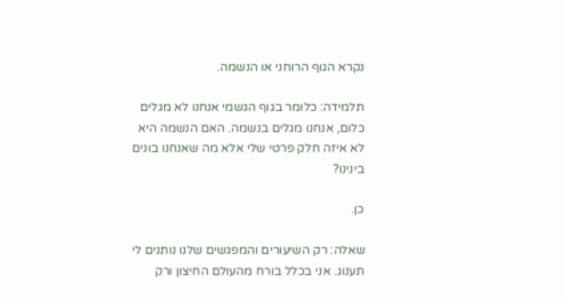נקרא הגוף הרוחני או הנשמה.

תלמידה: כלומר בגוף הגשמי אנחנו לא מגלים כלום, אנחנו מגלים בנשמה. האם הנשמה היא לא איזה חלק פרטי שלי אלא מה שאנחנו בונים בינינו?

כן.

שאלה: רק השיעורים והמפגשים שלנו נותנים לי תענוג. אני בכלל בורח מהעולם החיצון ורק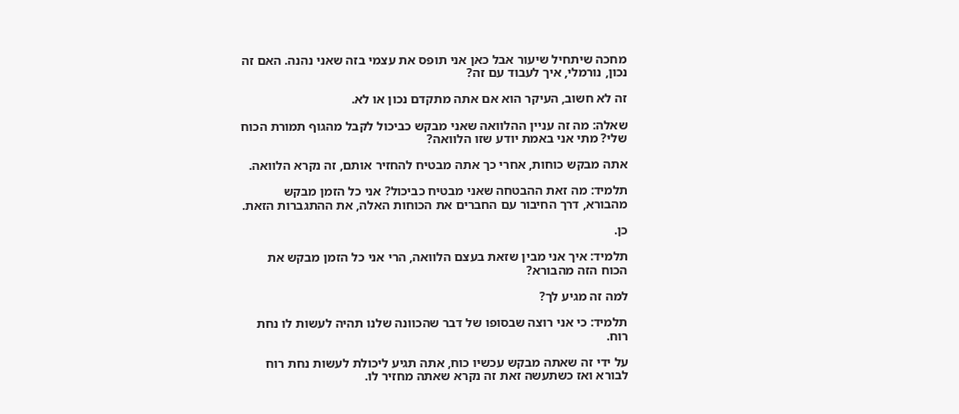מחכה שיתחיל שיעור אבל כאן אני תופס את עצמי בזה שאני נהנה. האם זה נכון, נורמלי, איך לעבוד עם זה?

זה לא חשוב, העיקר הוא אם אתה מתקדם נכון או לא.

שאלה: מה זה עניין ההלוואה שאני מבקש כביכול לקבל מהגוף תמורת הכוח שלי? מתי אני באמת יודע שזו הלוואה?

אתה מבקש כוחות, אחרי כך אתה מבטיח להחזיר אותם, זה נקרא הלוואה.

תלמיד: מה זאת ההבטחה שאני מבטיח כביכול? אני כל הזמן מבקש מהבורא, דרך החיבור עם החברים את הכוחות האלה, את ההתגברות הזאת.

כן.

תלמיד: איך אני מבין שזאת בעצם הלוואה, הרי אני כל הזמן מבקש את הכוח הזה מהבורא?

למה זה מגיע לך?

תלמיד: כי אני רוצה שבסופו של דבר שהכוונה שלנו תהיה לעשות לו נחת רוח.

על ידי זה שאתה מבקש עכשיו כוח, אתה תגיע ליכולת לעשות נחת רוח לבורא ואז כשתעשה זאת זה נקרא שאתה מחזיר לו.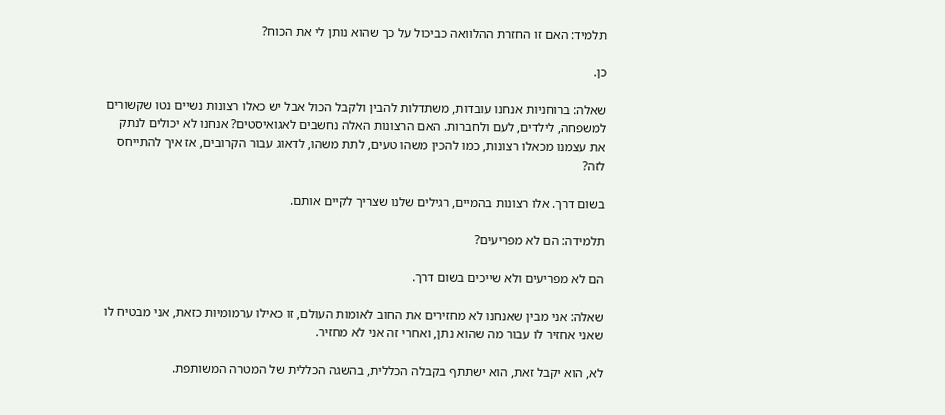תלמיד: האם זו החזרת ההלוואה כביכול על כך שהוא נותן לי את הכוח?

כן.

שאלה: ברוחניות אנחנו עובדות, משתדלות להבין ולקבל הכול אבל יש כאלו רצונות נשיים נטו שקשורים למשפחה, לילדים, לעם ולחברות. האם הרצונות האלה נחשבים לאגואיסטים? אנחנו לא יכולים לנתק את עצמנו מכאלו רצונות, כמו להכין משהו טעים, לתת משהו, לדאוג עבור הקרובים, אז איך להתייחס לזה?

בשום דרך. אלו רצונות בהמיים, רגילים שלנו שצריך לקיים אותם.

תלמידה: הם לא מפריעים?

הם לא מפריעים ולא שייכים בשום דרך.

שאלה: אני מבין שאנחנו לא מחזירים את החוב לאומות העולם, זו כאילו ערמומיות כזאת, אני מבטיח לו שאני אחזיר לו עבור מה שהוא נתן, ואחרי זה אני לא מחזיר.

לא, הוא יקבל זאת, הוא ישתתף בקבלה הכללית, בהשגה הכללית של המטרה המשותפת.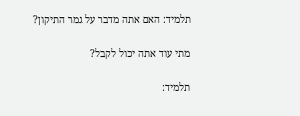תלמיד: האם אתה מדבר על גמר התיקון?

מתי עוד אתה יכול לקבל?

תלמיד: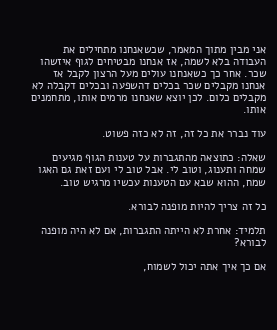אני מבין מתוך המאמר, שכשאנחנו מתחילים את העבודה בלא לשמה, אז אנחנו מבטיחים לגוף איזשהו שכר. אחר כך כשאנחנו עולים מעל הרצון לקבל אז אנחנו מקבלים שכר בכלים דהשפעה ובכלים דקבלה לא מקבלים כלום. לכן יוצא שאנחנו מרמים אותו, מתחמנים אותו.

עוד נברר את כל זה, זה לא כזה פשוט.

שאלה: כתוצאה מהתגברות על טענות הגוף מגיעים שמחה ותענוג, וטוב לי. אבל טוב לי ועם זאת גם האגו שמח, ההוא שבא עם הטענות עכשיו מרגיש טוב.

כל זה צריך להיות מופנה לבורא.

תלמיד: אחרת לא הייתה התגברות, אם לא היה מופנה לבורא?

אם כך איך אתה יכול לשמוח,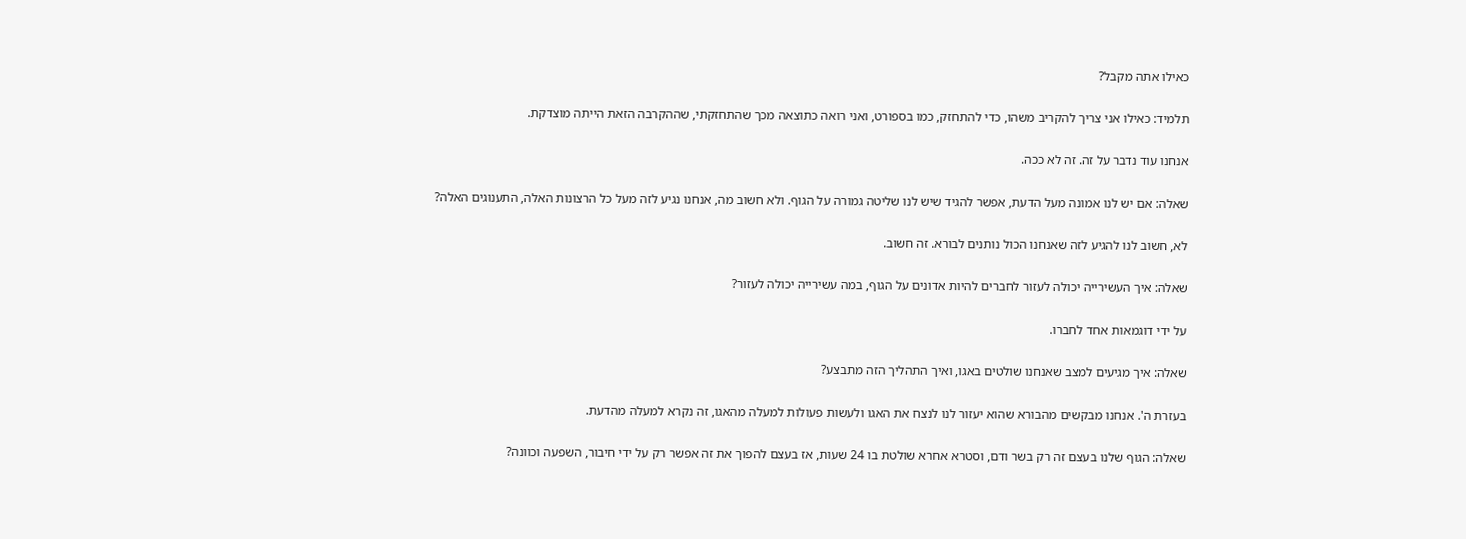כאילו אתה מקבל?

תלמיד: כאילו אני צריך להקריב משהו, כדי להתחזק, כמו בספורט, ואני רואה כתוצאה מכך שהתחזקתי, שההקרבה הזאת הייתה מוצדקת.

אנחנו עוד נדבר על זה. זה לא ככה.

שאלה: אם יש לנו אמונה מעל הדעת, אפשר להגיד שיש לנו שליטה גמורה על הגוף. ולא חשוב מה, אנחנו נגיע לזה מעל כל הרצונות האלה, התענוגים האלה?

לא, חשוב לנו להגיע לזה שאנחנו הכול נותנים לבורא. זה חשוב.

שאלה: איך העשירייה יכולה לעזור לחברים להיות אדונים על הגוף, במה עשירייה יכולה לעזור?

על ידי דוגמאות אחד לחברו.

שאלה: איך מגיעים למצב שאנחנו שולטים באגו, ואיך התהליך הזה מתבצע?

בעזרת ה'. אנחנו מבקשים מהבורא שהוא יעזור לנו לנצח את האגו ולעשות פעולות למעלה מהאגו, זה נקרא למעלה מהדעת.

שאלה: הגוף שלנו בעצם זה רק בשר ודם, וסטרא אחרא שולטת בו 24 שעות, אז בעצם להפוך את זה אפשר רק על ידי חיבור, השפעה וכוונה?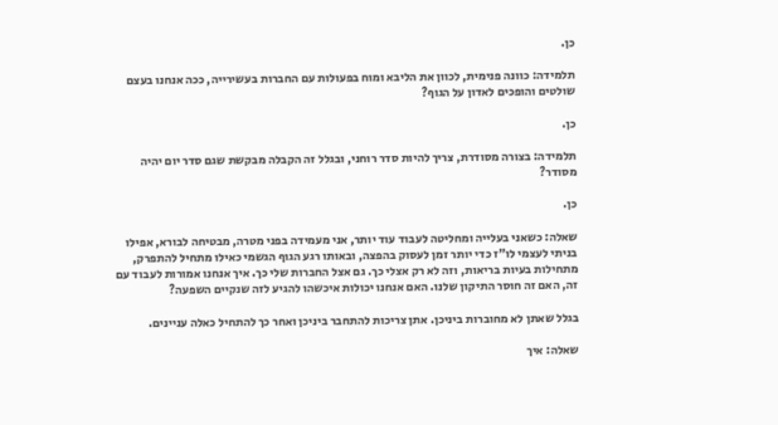כן.

תלמידה: כוונה פנימית, לכוון את הליבא ומוח בפעולות עם החברות בעשירייה, ככה אנחנו בעצם שולטים והופכים לאדון על הגוף?

כן.

תלמידה: בצורה מסודרת, צריך להיות סדר רוחני, ובגלל זה הקבלה מבקשת שגם סדר יום יהיה מסודר?

כן.

שאלה: כשאני בעלייה ומחליטה לעבוד עוד יותר, אני מעמידה בפני מטרה, מבטיחה לבורא, אפילו בניתי לעצמי לו"ז כדי יותר זמן לעסוק בהפצה, ובאותו רגע הגוף הגשמי כאילו מתחיל להתפרק, מתחילות בעיות בריאות, וזה לא רק אצלי כך. גם אצל החברות שלי כך. איך אנחנו אמורות לעבוד עם זה, האם זה חוסר התיקון שלנו. האם אנחנו יכולות איכשהו להגיע לזה שנקיים השפעה?

בגלל שאתן לא מחוברות ביניכן. אתן צריכות להתחבר ביניכן ואחר כך להתחיל כאלה עניינים.

שאלה: איך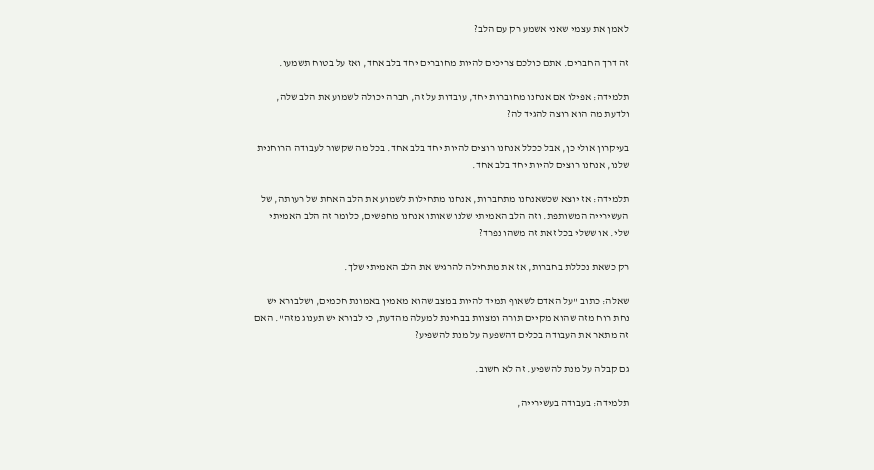לאמן את עצמי שאני אשמע רק עם הלב?

זה דרך החברים. אתם כולכם צריכים להיות מחוברים יחד בלב אחד, ואז על בטוח תשמעו.

תלמידה: אפילו אם אנחנו מחוברות יחד, עובדות על זה, חברה יכולה לשמוע את הלב שלה, ולדעת מה הוא רוצה להגיד לה?

בעיקרון אולי כן, אבל ככלל אנחנו רוצים להיות יחד בלב אחד. בכל מה שקשור לעבודה הרוחנית שלנו, אנחנו רוצים להיות יחד בלב אחד.

תלמידה: אז יוצא שכשאנחנו מתחברות, אנחנו מתחילות לשמוע את הלב האחת של רעותה, של העשירייה המשותפת. וזה הלב האמיתי שלנו שאותו אנחנו מחפשים, כלומר זה הלב האמיתי שלי. או ששלי בכל זאת זה משהו נפרד?

רק כשאת נכללת בחברות, אז את מתחילה להרגיש את הלב האמיתי שלך.

שאלה: כתוב "על האדם לשאוף תמיד להיות במצב שהוא מאמין באמונת חכמים, ושלבורא יש נחת רוח מזה שהוא מקיים תורה ומצוות בבחינת למעלה מהדעת, כי לבורא יש תענוג מזה". האם זה מתאר את העבודה בכלים דהשפעה על מנת להשפיע?

גם קבלה על מנת להשפיע. זה לא חשוב.

תלמידה: בעבודה בעשירייה,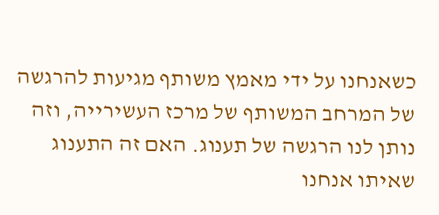כשאנחנו על ידי מאמץ משותף מגיעות להרגשה של המרחב המשותף של מרכז העשירייה, וזה נותן לנו הרגשה של תענוג. האם זה התענוג שאיתו אנחנו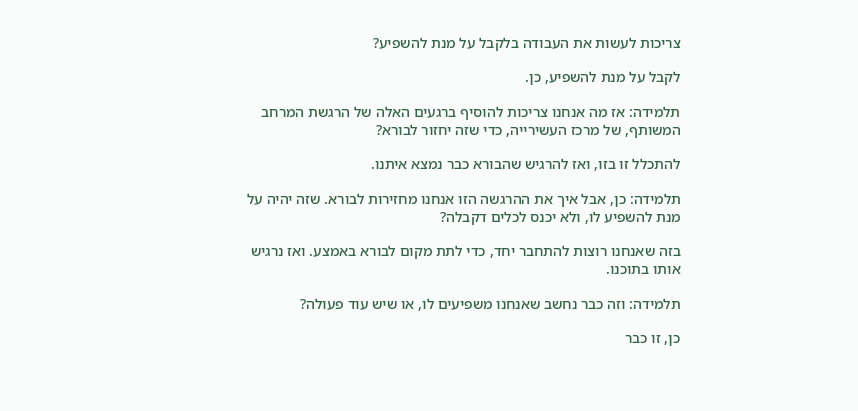צריכות לעשות את העבודה בלקבל על מנת להשפיע?

לקבל על מנת להשפיע, כן.

תלמידה: אז מה אנחנו צריכות להוסיף ברגעים האלה של הרגשת המרחב המשותף, של מרכז העשירייה, כדי שזה יחזור לבורא?

להתכלל זו בזו, ואז להרגיש שהבורא כבר נמצא איתנו.

תלמידה: כן, אבל איך את ההרגשה הזו אנחנו מחזירות לבורא. שזה יהיה על מנת להשפיע לו, ולא יכנס לכלים דקבלה?

בזה שאנחנו רוצות להתחבר יחד, כדי לתת מקום לבורא באמצע. ואז נרגיש אותו בתוכנו.

תלמידה: וזה כבר נחשב שאנחנו משפיעים לו, או שיש עוד פעולה?

כן, זו כבר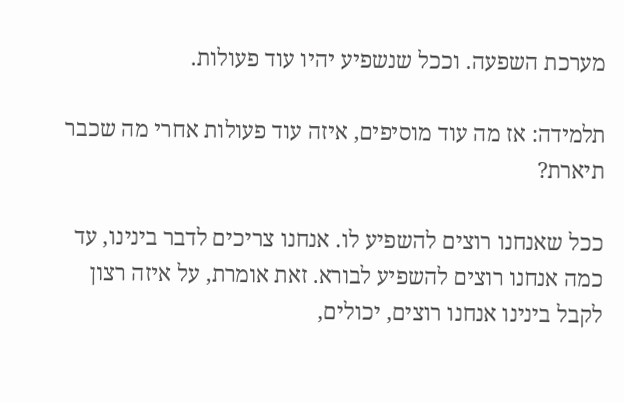מערכת השפעה. וככל שנשפיע יהיו עוד פעולות.

תלמידה: אז מה עוד מוסיפים, איזה עוד פעולות אחרי מה שכבר תיארת?

ככל שאנחנו רוצים להשפיע לו. אנחנו צריכים לדבר בינינו, עד כמה אנחנו רוצים להשפיע לבורא. זאת אומרת, על איזה רצון לקבל בינינו אנחנו רוצים, יכולים,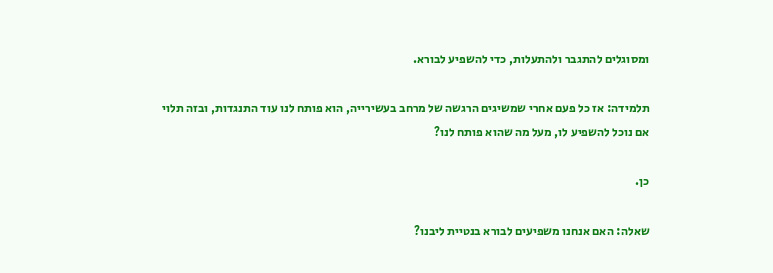ומסוגלים להתגבר ולהתעלות, כדי להשפיע לבורא.

תלמידה: אז כל פעם אחרי שמשיגים הרגשה של מרחב בעשירייה, הוא פותח לנו עוד התנגדות, ובזה תלוי אם נוכל להשפיע לו, מעל מה שהוא פותח לנו?

כן.

שאלה: האם אנחנו משפיעים לבורא בנטיית ליבנו?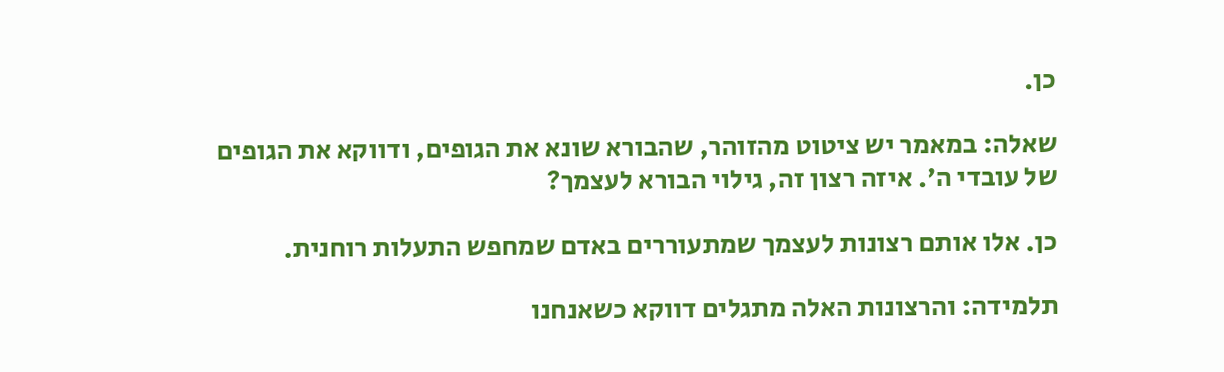כן.

שאלה: במאמר יש ציטוט מהזוהר, שהבורא שונא את הגופים, ודווקא את הגופים של עובדי ה'. איזה רצון זה, גילוי הבורא לעצמך?

כן. אלו אותם רצונות לעצמך שמתעוררים באדם שמחפש התעלות רוחנית.

תלמידה: והרצונות האלה מתגלים דווקא כשאנחנו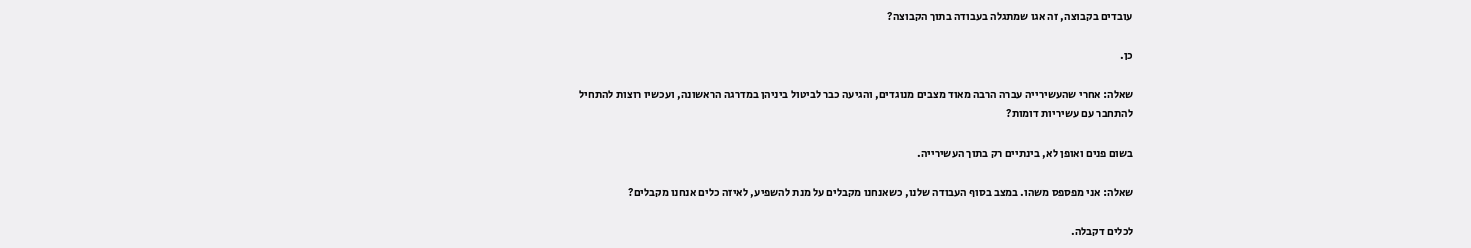עובדים בקבוצה, זה אגו שמתגלה בעבודה בתוך הקבוצה?

כן.

שאלה: אחרי שהעשירייה עברה הרבה מאוד מצבים מנוגדים, והגיעה כבר לביטול ביניהן במדרגה הראשונה, ועכשיו רוצות להתחיל להתחבר עם עשיריות דומות?

בשום פנים ואופן לא, בינתיים רק בתוך העשירייה.

שאלה: אני מפספס משהו. במצב בסוף העבודה שלנו, כשאנחנו מקבלים על מנת להשפיע, לאיזה כלים אנחנו מקבלים?

לכלים דקבלה.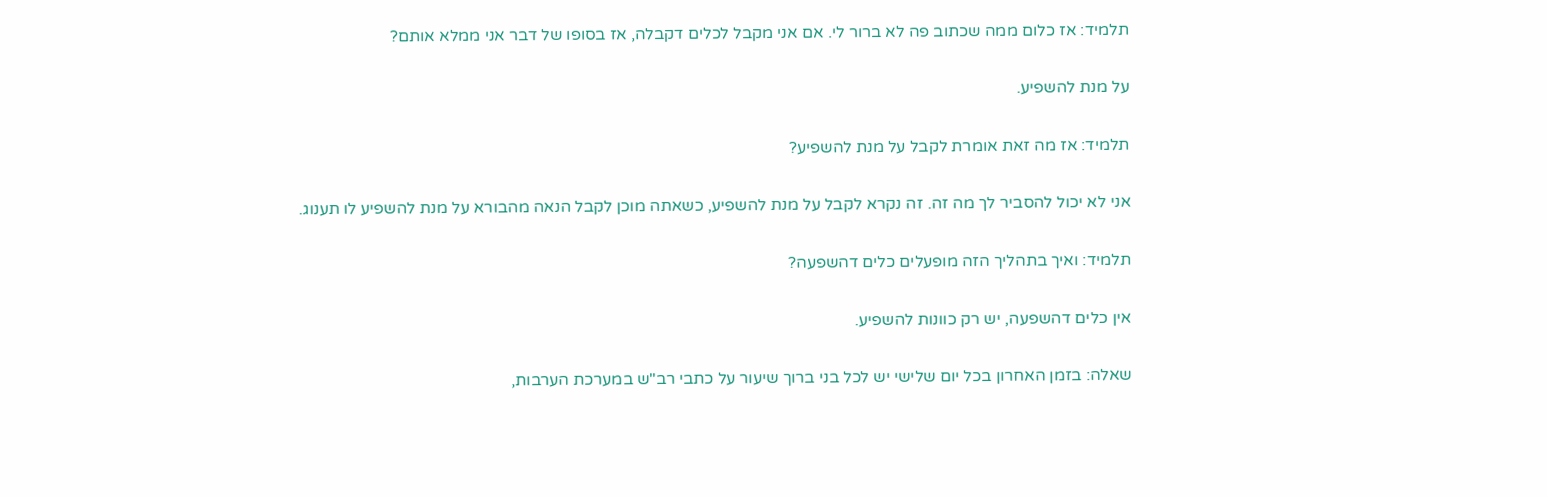תלמיד: אז כלום ממה שכתוב פה לא ברור לי. אם אני מקבל לכלים דקבלה, אז בסופו של דבר אני ממלא אותם?

על מנת להשפיע.

תלמיד: אז מה זאת אומרת לקבל על מנת להשפיע?

אני לא יכול להסביר לך מה זה. זה נקרא לקבל על מנת להשפיע, כשאתה מוכן לקבל הנאה מהבורא על מנת להשפיע לו תענוג.

תלמיד: ואיך בתהליך הזה מופעלים כלים דהשפעה?

אין כלים דהשפעה, יש רק כוונות להשפיע.

שאלה: בזמן האחרון בכל יום שלישי יש לכל בני ברוך שיעור על כתבי רב"ש במערכת הערבות,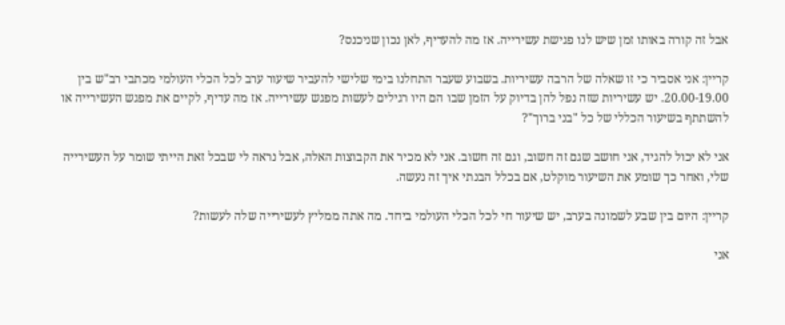אבל זה קורה באותו זמן שיש לנו פגישת עשירייה. אז מה להעדיף, לאן נכון שניכנס?

קריין: אני אסביר כי זו שאלה של הרבה עשיריות. בשבוע שעבר התחלנו בימי שלישי להעביר שיעור ערב לכל הכלי העולמי מכתבי רב"ש בין 20.00-19.00. יש עשיריות שזה נפל להן בדיוק על הזמן שבו הם היו רגילים לעשות מפגש עשירייה. אז מה עדיף, לקיים את מפגש העשירייה או להשתתף בשיעור הכללי של כל "בני ברוך"?

אני לא יכול להגיד, אני חושב שגם זה חשוב, וגם זה חשוב. אני לא מכיר את הקבוצות האלה, אבל נראה לי שבכל זאת הייתי שומר על העשירייה שלי, ואחר כך שומע את השיעור מוקלט, אם בכלל הבנתי איך זה נעשה.

קריין: היום בין שבע לשמונה בערב, יש שיעור חי לכל הכלי העולמי ביחד. מה אתה ממליץ לעשירייה שלה לעשות?

אני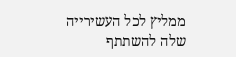ממליץ לכל העשירייה שלה להשתתף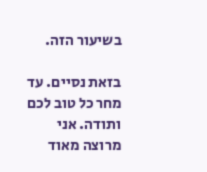בשיעור הזה.

בזאת נסיים. עד מחר כל טוב לכם ותודה. אני מרוצה מאוד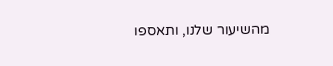מהשיעור שלנו, ותאספו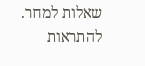שאלות למחר. להתראות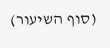(סוף השיעור)